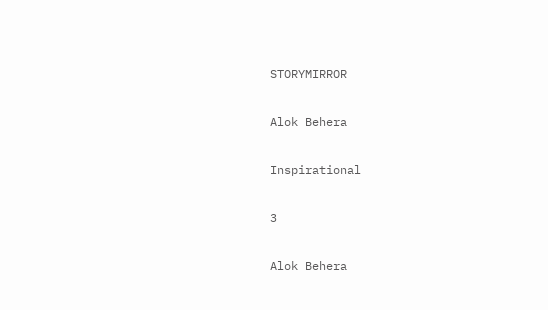STORYMIRROR

Alok Behera

Inspirational

3

Alok Behera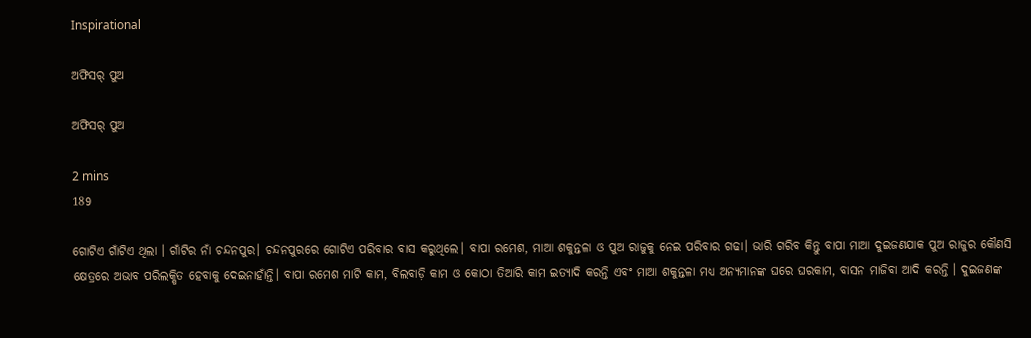Inspirational

ଅଫିସର୍ ପୁଅ

ଅଫିସର୍ ପୁଅ

2 mins
189

ଗୋଟିଏ ଗାଁଟିଏ ଥିଲା । ଗାଁଟିର ନାଁ ଚନ୍ଦନପୁର। ଚନ୍ଦନପୁରରେ ଗୋଟିଏ ପରିବାର ବାସ କରୁଥିଲେ। ବାପା ରମେଶ, ମାଆ ଶକୁନ୍ତଳା ଓ ପୁଅ ରାଜୁକୁ ନେଇ ପରିବାର ଗଢା। ଭାରି ଗରିବ କିନ୍ତୁ ବାପା ମାଆ ଦୁଇଜଣଯାକ ପୁଅ ରାଜୁର କୌଣସି କ୍ଷେତ୍ରରେ ଅଭାବ ପରିଲକ୍ଷିତ ହେବାକୁ ଦେଇନାହାଁନ୍ତି। ବାପା ରମେଶ ମାଟି କାମ, ବିଲବାଡ଼ି କାମ ଓ କୋଠା ତିଆରି କାମ ଇତ୍ୟାଦି କରନ୍ତି ଏବଂ ମାଆ ଶକୁନ୍ତଳା ମଧ୍ୟ ଅନ୍ୟମାନଙ୍କ ଘରେ ଘରକାମ, ବାସନ ମାଜିବା ଆଦି କରନ୍ତି । ଦୁଇଜଣଙ୍କ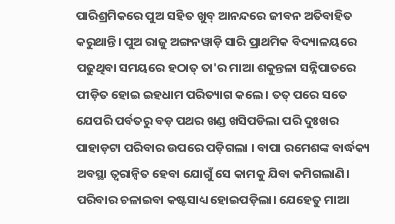ପାରିଶ୍ରମିକରେ ପୁଅ ସହିତ ଖୁବ୍ ଆନନ୍ଦରେ ଜୀବନ ଅତିବାହିତ କରୁଥାନ୍ତି। ପୁଅ ରାଜୁ ଅଙ୍ଗନୱାଡ଼ି ସାରି ପ୍ରାଥମିକ ବିଦ୍ୟାଳୟରେ ପଢୁଥିବା ସମୟରେ ହଠାତ୍ ତା'ର ମାଆ ଶକୁନ୍ତଳା ସନ୍ନିପାତରେ ପୀଡ଼ିତ ହୋଇ ଇହଧାମ ପରିତ୍ୟାଗ କଲେ । ତତ୍ ପରେ ସତେ ଯେପରି ପର୍ବତରୁ ବଡ଼ ପଥର ଖଣ୍ଡ ଖସିପଡିଲା ପରି ଦୁଃଖର ପାହାଡ଼ଟା ପରିବାର ଉପରେ ପଡ଼ିଗଲା । ବାପା ରମେଶଙ୍କ ବାର୍ଦ୍ଧକ୍ୟ ଅବସ୍ଥା ତ୍ୱରାନ୍ୱିତ ହେବା ଯୋଗୁଁ ସେ କାମକୁ ଯିବା କମିଗଲାଣି। ପରିବାର ଚଳାଇବା କଷ୍ଟସାଧ୍ୟ ହୋଇପଡ଼ିଲା। ଯେହେତୁ ମାଆ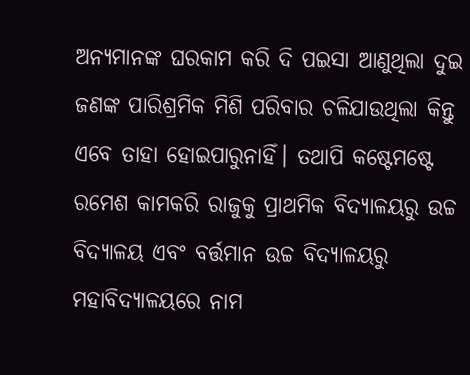ଅନ୍ୟମାନଙ୍କ ଘରକାମ କରି ଦି ପଇସା ଆଣୁଥିଲା ଦୁଇ ଜଣଙ୍କ ପାରିଶ୍ରମିକ ମିଶି ପରିବାର ଚଳିଯାଉଥିଲା କିନ୍ତୁ ଏବେ ତାହା ହୋଇପାରୁନାହିଁ। ତଥାପି କଷ୍ଟେମଷ୍ଟେ ରମେଶ କାମକରି ରାଜୁକୁ ପ୍ରାଥମିକ ବିଦ୍ୟାଳୟରୁ ଉଚ୍ଚ ବିଦ୍ୟାଳୟ ଏବଂ ବର୍ତ୍ତମାନ ଉଚ୍ଚ ବିଦ୍ୟାଳୟରୁ ମହାବିଦ୍ୟାଳୟରେ ନାମ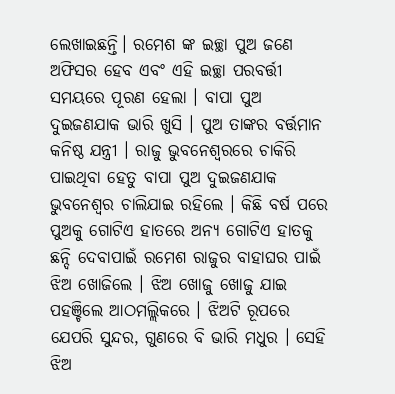ଲେଖାଇଛନ୍ତି। ରମେଶ ଙ୍କ ଇଚ୍ଛା ପୁଅ ଜଣେ ଅଫିସର ହେବ ଏବଂ ଏହି ଇଚ୍ଛା ପରବର୍ତ୍ତୀ ସମୟରେ ପୂରଣ ହେଲା । ବାପା ପୁଅ ଦୁଇଜଣଯାକ ଭାରି ଖୁସି । ପୁଅ ତାଙ୍କର ବର୍ତ୍ତମାନ କନିଷ୍ଠ ଯନ୍ତ୍ରୀ । ରାଜୁ ଭୁବନେଶ୍ୱରରେ ଚାକିରି ପାଇଥିବା ହେତୁ ବାପା ପୁଅ ଦୁଇଜଣଯାକ ଭୁବନେଶ୍ୱର ଚାଲିଯାଇ ରହିଲେ । କିଛି ବର୍ଷ ପରେ ପୁଅକୁ ଗୋଟିଏ ହାତରେ ଅନ୍ୟ ଗୋଟିଏ ହାତକୁ ଛନ୍ଦି ଦେବାପାଇଁ ରମେଶ ରାଜୁର ବାହାଘର ପାଇଁ ଝିଅ ଖୋଜିଲେ । ଝିଅ ଖୋଜୁ ଖୋଜୁ ଯାଇ ପହଞ୍ଚିଲେ ଆଠମଲ୍ଲିକରେ । ଝିଅଟି ରୂପରେ ଯେପରି ସୁନ୍ଦର, ଗୁଣରେ ବି ଭାରି ମଧୁର । ସେହି ଝିଅ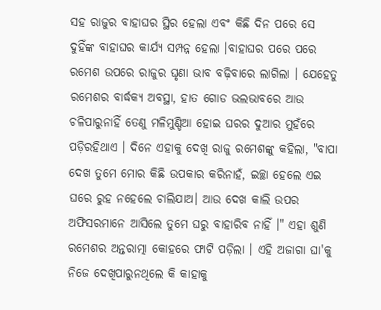ସହ ରାଜୁର ବାହାଘର ସ୍ଥିର ହେଲା ଏବଂ କିଛି ଦିନ ପରେ ସେ ଦୁହିଁଙ୍କ ବାହାଘର କାର୍ଯ୍ୟ ସମ୍ପନ୍ନ ହେଲା ।ବାହାଘର ପରେ ପରେ ରମେଶ ଉପରେ ରାଜୁର ଘୃଣା ଭାବ ବଢ଼ିବାରେ ଲାଗିଲା । ଯେହେତୁ ରମେଶର ବାର୍ଦ୍ଧକ୍ୟ ଅବସ୍ଥା, ହାତ ଗୋଡ ଭଲଭାବରେ ଆଉ ଚଳିପାରୁନାହିଁ ତେଣୁ ମଳିମୁଣ୍ଡିଆ ହୋଇ ଘରର ଦୁଆର ମୁହଁରେ ପଡ଼ିରହିଥାଏ । ଦିନେ ଏହାକୁ ଦେଖି ରାଜୁ ରମେଶଙ୍କୁ କହିଲା, "ବାପା ଦେଖ ତୁମେ ମୋର କିଛି ଉପକାର କରିନାହଁ, ଇଚ୍ଛା ହେଲେ ଏଇ ଘରେ ରୁହ ନହେଲେ ଚାଲିଯାଅ। ଆଉ ଦେଖ କାଲି ଉପର ଅଫିସରମାନେ ଆସିଲେ ତୁମେ ଘରୁ ବାହାରିବ ନାହିଁ ।" ଏହା ଶୁଣି ରମେଶର ଅନ୍ତରାତ୍ମା କୋହରେ ଫାଟି ପଡ଼ିଲା । ଏହି ଅଜାଗା ଘା'କୁ ନିଜେ ଦେଖିପାରୁନଥିଲେ କି କାହାକୁ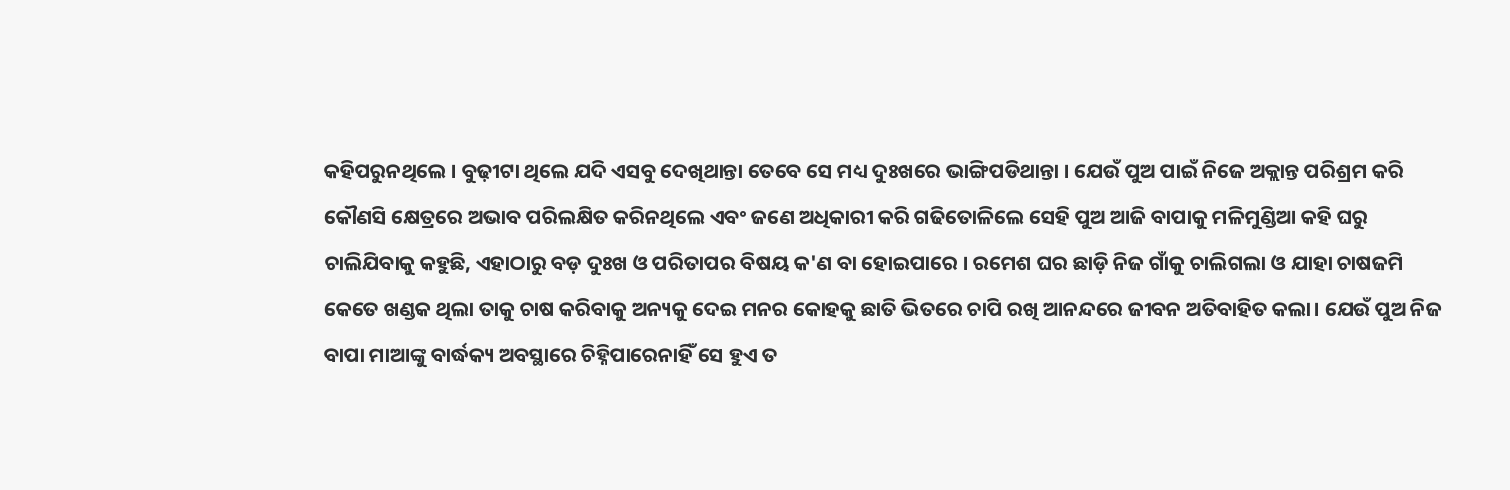କହିପରୁନଥିଲେ । ବୁଢ଼ୀଟା ଥିଲେ ଯଦି ଏସବୁ ଦେଖିଥାନ୍ତା ତେବେ ସେ ମଧ୍ୟ ଦୁଃଖରେ ଭାଙ୍ଗିପଡିଥାନ୍ତା । ଯେଉଁ ପୁଅ ପାଇଁ ନିଜେ ଅକ୍ଲାନ୍ତ ପରିଶ୍ରମ କରି କୌଣସି କ୍ଷେତ୍ରରେ ଅଭାବ ପରିଲକ୍ଷିତ କରିନଥିଲେ ଏବଂ ଜଣେ ଅଧିକାରୀ କରି ଗଢିତୋଳିଲେ ସେହି ପୁଅ ଆଜି ବାପାକୁ ମଳିମୁଣ୍ଡିଆ କହି ଘରୁ ଚାଲିଯିବାକୁ କହୁଛି, ଏହାଠାରୁ ବଡ଼ ଦୁଃଖ ଓ ପରିତାପର ବିଷୟ କ'ଣ ବା ହୋଇପାରେ । ରମେଶ ଘର ଛାଡ଼ି ନିଜ ଗାଁକୁ ଚାଲିଗଲା ଓ ଯାହା ଚାଷଜମି କେତେ ଖଣ୍ଡକ ଥିଲା ତାକୁ ଚାଷ କରିବାକୁ ଅନ୍ୟକୁ ଦେଇ ମନର କୋହକୁ ଛାତି ଭିତରେ ଚାପି ରଖି ଆନନ୍ଦରେ ଜୀବନ ଅତିବାହିତ କଲା। ଯେଉଁ ପୁଅ ନିଜ ବାପା ମାଆଙ୍କୁ ବାର୍ଦ୍ଧକ୍ୟ ଅବସ୍ଥାରେ ଚିହ୍ନିପାରେନାହିଁ ସେ ହୁଏ ତ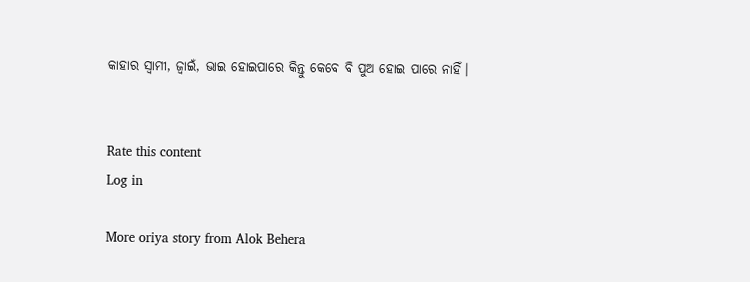କାହାର ସ୍ୱାମୀ, ଜ୍ୱାଇଁ, ଭାଇ ହୋଇପାରେ କିନ୍ତୁ କେବେ ବି ପୁଅ ହୋଇ ପାରେ ନାହିଁ।


Rate this content
Log in

More oriya story from Alok Behera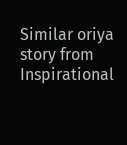Similar oriya story from Inspirational